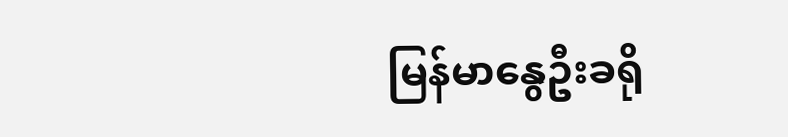မြန်မာနွေဦးခရို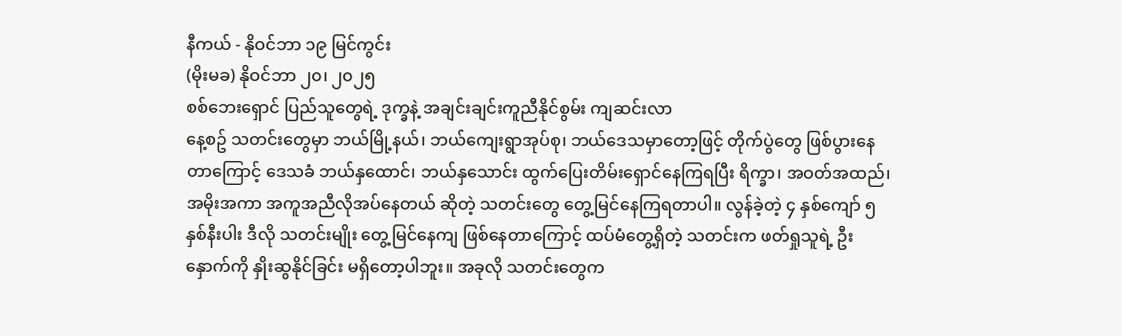နီကယ် - နိုဝင်ဘာ ၁၉ မြင်ကွင်း
(မိုးမခ) နိုဝင်ဘာ ၂၀၊ ၂၀၂၅
စစ်ဘေးရှောင် ပြည်သူတွေရဲ့ ဒုက္ခနဲ့ အချင်းချင်းကူညီနိုင်စွမ်း ကျဆင်းလာ
နေ့စဥ် သတင်းတွေမှာ ဘယ်မြို့နယ်၊ ဘယ်ကျေးရွာအုပ်စု၊ ဘယ်ဒေသမှာတော့ဖြင့် တိုက်ပွဲတွေ ဖြစ်ပွားနေတာကြောင့် ဒေသခံ ဘယ်နှထောင်၊ ဘယ်နှသောင်း ထွက်ပြေးတိမ်းရှောင်နေကြရပြီး ရိက္ခာ၊ အဝတ်အထည်၊ အမိုးအကာ အကူအညီလိုအပ်နေတယ် ဆိုတဲ့ သတင်းတွေ တွေ့မြင်နေကြရတာပါ။ လွန်ခဲ့တဲ့ ၄ နှစ်ကျော် ၅ နှစ်နီးပါး ဒီလို သတင်းမျိုး တွေ့မြင်နေကျ ဖြစ်နေတာကြောင့် ထပ်မံတွေ့ရှိတဲ့ သတင်းက ဖတ်ရှုသူရဲ့ ဦးနှောက်ကို နှိုးဆွနိုင်ခြင်း မရှိတော့ပါဘူး။ အခုလို သတင်းတွေက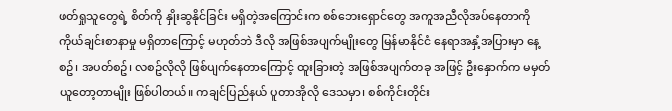ဖတ်ရှုသူတွေရဲ့ စိတ်ကို နှိုးဆွနိုင်ခြင်း မရှိတဲ့အကြောင်းက စစ်ဘေးရှောင်တွေ အကူအညီလိုအပ်နေတာကို ကိုယ်ချင်းစာနာမှု မရှိတာကြောင့် မဟုတ်ဘဲ ဒီလို အဖြစ်အပျက်မျိုးတွေ မြန်မာနိုင်ငံ နေရာအနှံ့အပြားမှာ နေ့စဥ်၊ အပတ်စဥ်၊ လစဥ်လိုလို ဖြစ်ပျက်နေတာကြောင့် ထူးခြားတဲ့ အဖြစ်အပျက်တခု အဖြင့် ဦးနှောက်က မမှတ်ယူတော့တာမျိုး ဖြစ်ပါတယ်။ ကချင်ပြည်နယ် ပူတာအိုလို ဒေသမှာ၊ စစ်ကိုင်းတိုင်း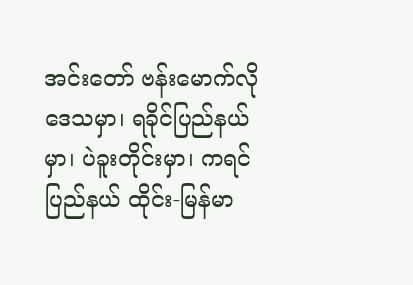အင်းတော် ဗန်းမောက်လိုဒေသမှာ၊ ရခိုင်ပြည်နယ်မှာ၊ ပဲခူးတိုင်းမှာ၊ ကရင်ပြည်နယ် ထိုင်း-မြန်မာ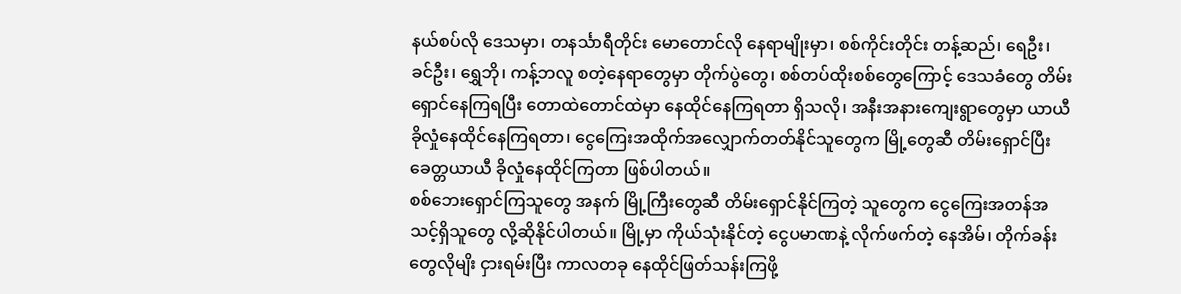နယ်စပ်လို ဒေသမှာ၊ တနင်္သာရီတိုင်း မောတောင်လို နေရာမျိုးမှာ၊ စစ်ကိုင်းတိုင်း တန့်ဆည်၊ ရေဦး၊ ခင်ဦး၊ ရွှေဘို၊ ကန့်ဘလူ စတဲ့နေရာတွေမှာ တိုက်ပွဲတွေ၊ စစ်တပ်ထိုးစစ်တွေကြောင့် ဒေသခံတွေ တိမ်းရှောင်နေကြရပြီး တောထဲတောင်ထဲမှာ နေထိုင်နေကြရတာ ရှိသလို၊ အနီးအနားကျေးရွာတွေမှာ ယာယီခိုလှုံနေထိုင်နေကြရတာ၊ ငွေကြေးအထိုက်အလျှောက်တတ်နိုင်သူတွေက မြို့တွေဆီ တိမ်းရှောင်ပြီး ခေတ္တယာယီ ခိုလှုံနေထိုင်ကြတာ ဖြစ်ပါတယ်။
စစ်ဘေးရှောင်ကြသူတွေ အနက် မြို့ကြီးတွေဆီ တိမ်းရှောင်နိုင်ကြတဲ့ သူတွေက ငွေကြေးအတန်အသင့်ရှိသူတွေ လို့ဆိုနိုင်ပါတယ်။ မြို့မှာ ကိုယ်သုံးနိုင်တဲ့ ငွေပမာဏနဲ့ လိုက်ဖက်တဲ့ နေအိမ်၊ တိုက်ခန်းတွေလိုမျိး ငှားရမ်းပြီး ကာလတခု နေထိုင်ဖြတ်သန်းကြဖို့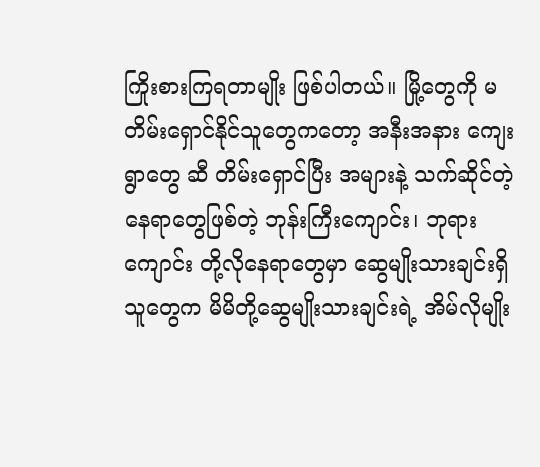ကြိုးစားကြရတာမျိုး ဖြစ်ပါတယ်။ မြို့တွေကို မတိမ်းရှောင်နိုင်သူတွေကတော့ အနီးအနား ကျေးရွာတွေ ဆီ တိမ်းရှောင်ပြီး အများနဲ့ သက်ဆိုင်တဲ့ နေရာတွေဖြစ်တဲ့ ဘုန်းကြီးကျောင်း၊ ဘုရားကျောင်း တို့လိုနေရာတွေမှာ ဆွေမျိုးသားချင်းရှိသူတွေက မိမိတို့ဆွေမျိုးသားချင်းရဲ့ အိမ်လိုမျိုး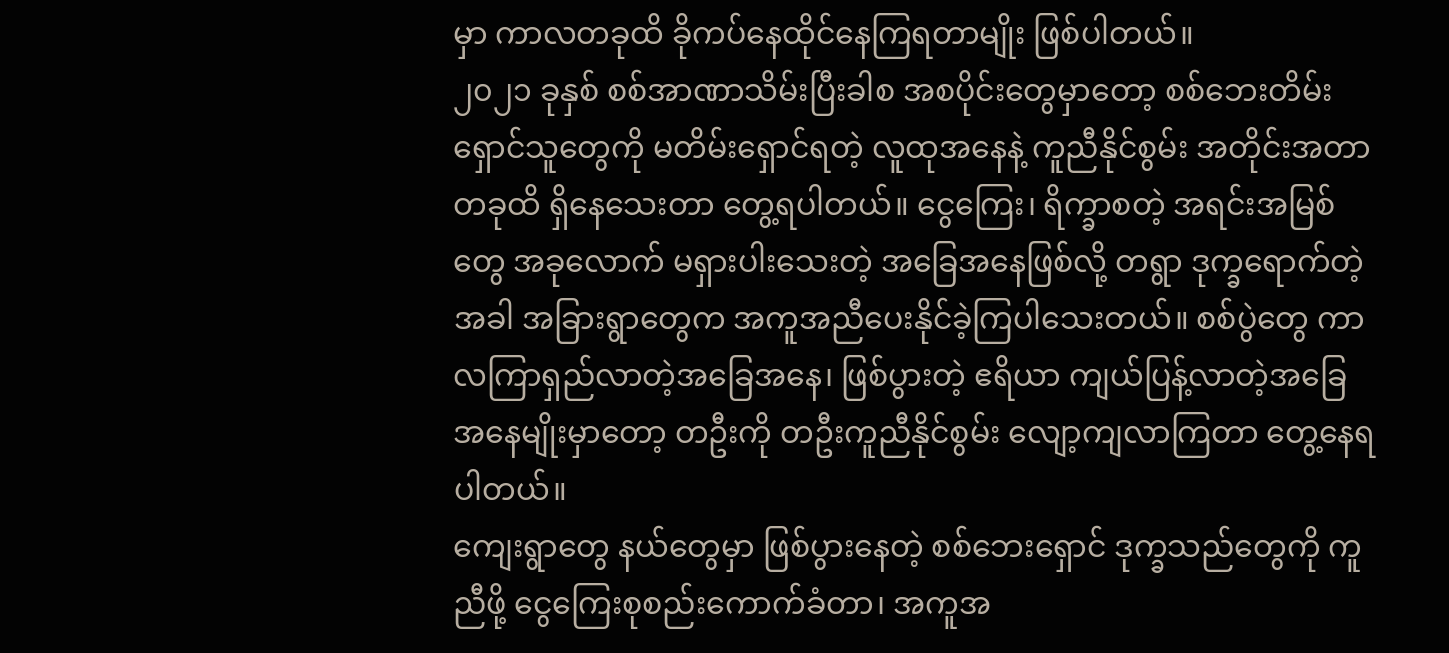မှာ ကာလတခုထိ ခိုကပ်နေထိုင်နေကြရတာမျိုး ဖြစ်ပါတယ်။
၂၀၂၁ ခုနှစ် စစ်အာဏာသိမ်းပြီးခါစ အစပိုင်းတွေမှာတော့ စစ်ဘေးတိမ်းရှောင်သူတွေကို မတိမ်းရှောင်ရတဲ့ လူထုအနေနဲ့ ကူညီနိုင်စွမ်း အတိုင်းအတာတခုထိ ရှိနေသေးတာ တွေ့ရပါတယ်။ ငွေကြေး၊ ရိက္ခာစတဲ့ အရင်းအမြစ်တွေ အခုလောက် မရှားပါးသေးတဲ့ အခြေအနေဖြစ်လို့ တရွာ ဒုက္ခရောက်တဲ့အခါ အခြားရွာတွေက အကူအညီပေးနိုင်ခဲ့ကြပါသေးတယ်။ စစ်ပွဲတွေ ကာလကြာရှည်လာတဲ့အခြေအနေ၊ ဖြစ်ပွားတဲ့ ဧရိယာ ကျယ်ပြန့်လာတဲ့အခြေအနေမျိုးမှာတော့ တဦးကို တဦးကူညီနိုင်စွမ်း လျော့ကျလာကြတာ တွေ့နေရပါတယ်။
ကျေးရွာတွေ နယ်တွေမှာ ဖြစ်ပွားနေတဲ့ စစ်ဘေးရှောင် ဒုက္ခသည်တွေကို ကူညီဖို့ ငွေကြေးစုစည်းကောက်ခံတာ၊ အကူအ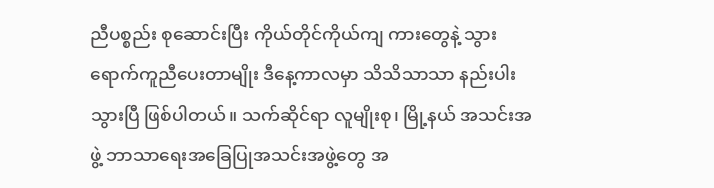ညီပစ္စည်း စုဆောင်းပြီး ကိုယ်တိုင်ကိုယ်ကျ ကားတွေနဲ့ သွားရောက်ကူညီပေးတာမျိုး ဒီနေ့ကာလမှာ သိသိသာသာ နည်းပါးသွားပြီ ဖြစ်ပါတယ်။ သက်ဆိုင်ရာ လူမျိုးစု၊ မြို့နယ် အသင်းအဖွဲ့ ဘာသာရေးအခြေပြုအသင်းအဖွဲ့တွေ အ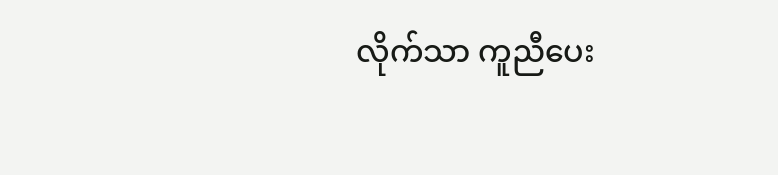လိုက်သာ ကူညီပေး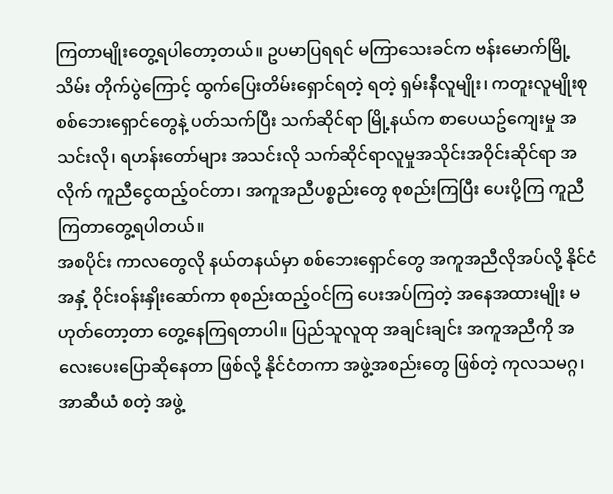ကြတာမျိုးတွေ့ရပါတော့တယ်။ ဥပမာပြရရင် မကြာသေးခင်က ဗန်းမောက်မြို့သိမ်း တိုက်ပွဲကြောင့် ထွက်ပြေးတိမ်းရှောင်ရတဲ့ ရတဲ့ ရှမ်းနီလူမျိုး၊ ကတူးလူမျိုးစု စစ်ဘေးရှောင်တွေနဲ့ ပတ်သက်ပြီး သက်ဆိုင်ရာ မြို့နယ်က စာပေယဥ်ကျေးမှု အသင်းလို၊ ရဟန်းတော်များ အသင်းလို သက်ဆိုင်ရာလူမှုအသိုင်းအဝိုင်းဆိုင်ရာ အလိုက် ကူညီငွေထည့်ဝင်တာ၊ အကူအညီပစ္စည်းတွေ စုစည်းကြပြီး ပေးပို့ကြ ကူညီကြတာတွေ့ရပါတယ်။
အစပိုင်း ကာလတွေလို နယ်တနယ်မှာ စစ်ဘေးရှောင်တွေ အကူအညီလိုအပ်လို့ နိုင်ငံအနှံ့ ဝိုင်းဝန်းနှိုးဆော်ကာ စုစည်းထည့်ဝင်ကြ ပေးအပ်ကြတဲ့ အနေအထားမျိုး မဟုတ်တော့တာ တွေ့နေကြရတာပါ။ ပြည်သူလူထု အချင်းချင်း အကူအညီကို အလေးပေးပြောဆိုနေတာ ဖြစ်လို့ နိုင်ငံတကာ အဖွဲ့အစည်းတွေ ဖြစ်တဲ့ ကုလသမဂ္ဂ၊ အာဆီယံ စတဲ့ အဖွဲ့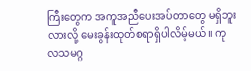ကြီးတွေက အကူအညီပေးအပ်တာတွေ မရှိဘူးလားလို့ မေးခွန်းထုတ်စရာရှိပါလိမ့်မယ်။ ကုလသမဂ္ဂ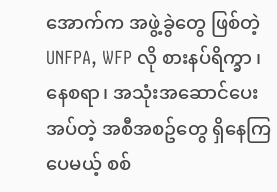အောက်က အဖွဲ့ခွဲတွေ ဖြစ်တဲ့ UNFPA, WFP လို စားနပ်ရိက္ခာ ၊ နေစရာ၊ အသုံးအဆောင်ပေးအပ်တဲ့ အစီအစဥ်တွေ ရှိနေကြပေမယ့် စစ်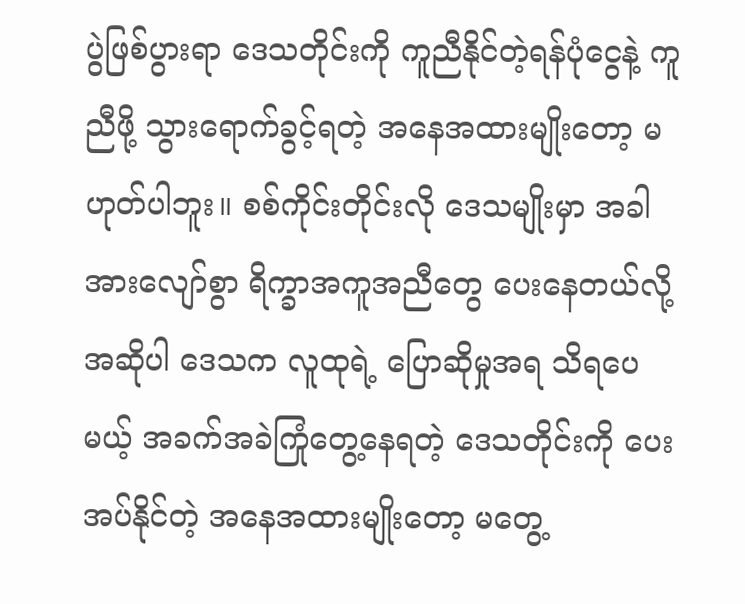ပွဲဖြစ်ပွားရာ ဒေသတိုင်းကို ကူညီနိုင်တဲ့ရန်ပုံငွေနဲ့ ကူညီဖို့ သွားရောက်ခွင့်ရတဲ့ အနေအထားမျိုးတော့ မဟုတ်ပါဘူး။ စစ်ကိုင်းတိုင်းလို ဒေသမျိုးမှာ အခါအားလျော်စွာ ရိက္ခာအကူအညီတွေ ပေးနေတယ်လို့ အဆိုပါ ဒေသက လူထုရဲ့ ပြောဆိုမှုအရ သိရပေမယ့် အခက်အခဲကြုံတွေ့နေရတဲ့ ဒေသတိုင်းကို ပေးအပ်နိုင်တဲ့ အနေအထားမျိုးတော့ မတွေ့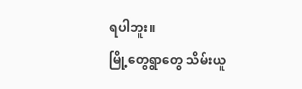ရပါဘူး။
မြို့တွေရွာတွေ သိမ်းယူ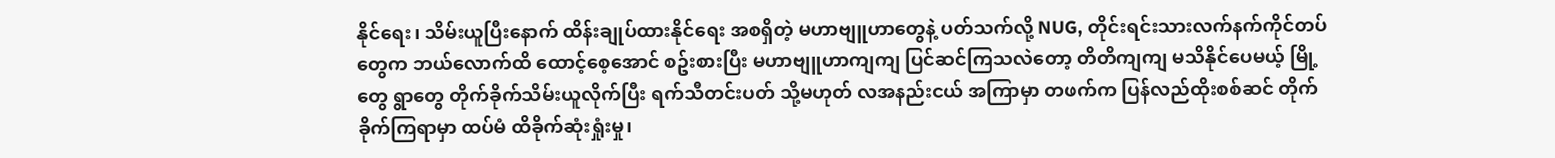နိုင်ရေး၊ သိမ်းယူပြီးနောက် ထိန်းချုပ်ထားနိုင်ရေး အစရှိတဲ့ မဟာဗျူဟာတွေနဲ့ ပတ်သက်လို့ NUG, တိုင်းရင်းသားလက်နက်ကိုင်တပ်တွေက ဘယ်လောက်ထိ ထောင့်စေ့အောင် စဥ်းစားပြီး မဟာဗျူဟာကျကျ ပြင်ဆင်ကြသလဲတော့ တိတိကျကျ မသိနိုင်ပေမယ့် မြို့တွေ ရွာတွေ တိုက်ခိုက်သိမ်းယူလိုက်ပြီး ရက်သီတင်းပတ် သို့မဟုတ် လအနည်းငယ် အကြာမှာ တဖက်က ပြန်လည်ထိုးစစ်ဆင် တိုက်ခိုက်ကြရာမှာ ထပ်မံ ထိခိုက်ဆုံးရှုံးမှု၊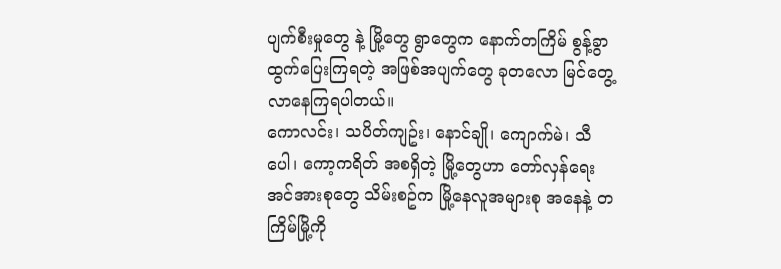ပျက်စီးမှုတွေ နဲ့ မြို့တွေ ရွာတွေက နောက်တကြိမ် စွန့်ခွာထွက်ပြေးကြရတဲ့ အဖြစ်အပျက်တွေ ခုတလော မြင်တွေ့လာနေကြရပါတယ်။
ကောလင်း၊ သပိတ်ကျဥ်း၊ နောင်ချို၊ ကျောက်မဲ၊ သီပေါ၊ ကော့ကရိတ် အစရှိတဲ့ မြို့တွေဟာ တော်လှန်ရေး အင်အားစုတွေ သိမ်းစဥ်က မြို့နေလူအများစု အနေနဲ့ တကြိမ်မြို့ကို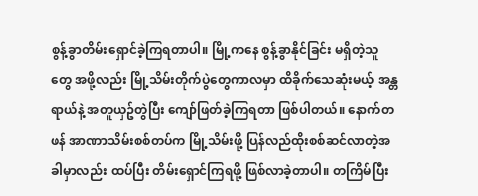စွန့်ခွာတိမ်းရှောင်ခဲ့ကြရတာပါ။ မြို့ကနေ စွန့်ခွာနိုင်ခြင်း မရှိတဲ့သူတွေ အဖို့လည်း မြို့သိမ်းတိုက်ပွဲတွေကာလမှာ ထိခိုက်သေဆုံးမယ့် အန္တရာယ်နဲ့ အတူယှဥ်တွဲပြီး ကျော်ဖြတ်ခဲ့ကြရတာ ဖြစ်ပါတယ်။ နောက်တဖန် အာဏာသိမ်းစစ်တပ်က မြို့သိမ်းဖို့ ပြန်လည်ထိုးစစ်ဆင်လာတဲ့အခါမှာလည်း ထပ်ပြီး တိမ်းရှောင်ကြရဖို့ ဖြစ်လာခဲ့တာပါ။ တကြိမ်ပြီး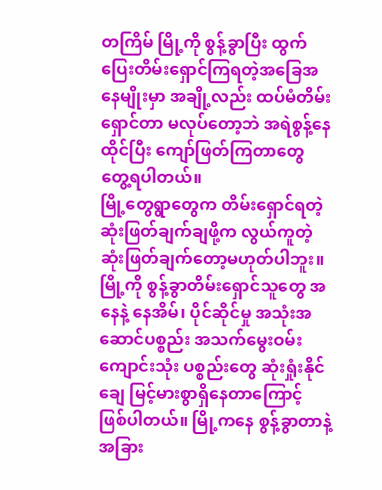တကြိမ် မြို့ကို စွန့်ခွာပြီး ထွက်ပြေးတိမ်းရှောင်ကြရတဲ့အခြေအနေမျိုးမှာ အချို့လည်း ထပ်မံတိမ်းရှောင်တာ မလုပ်တော့ဘဲ အရဲစွန့်နေထိုင်ပြီး ကျော်ဖြတ်ကြတာတွေ တွေ့ရပါတယ်။
မြို့တွေရွာတွေက တိမ်းရှောင်ရတဲ့ ဆုံးဖြတ်ချက်ချဖို့က လွယ်ကူတဲ့ ဆုံးဖြတ်ချက်တော့မဟုတ်ပါဘူး။ မြို့ကို စွန့်ခွာတိမ်းရှောင်သူတွေ အနေနဲ့ နေအိမ်၊ ပိုင်ဆိုင်မှု အသုံးအဆောင်ပစ္စည်း အသက်မွေးဝမ်းကျောင်းသုံး ပစ္စည်းတွေ ဆုံးရှုံးနိုင်ချေ မြင့်မားစွာရှိနေတာကြောင့် ဖြစ်ပါတယ်။ မြို့ကနေ စွန့်ခွာတာနဲ့ အခြား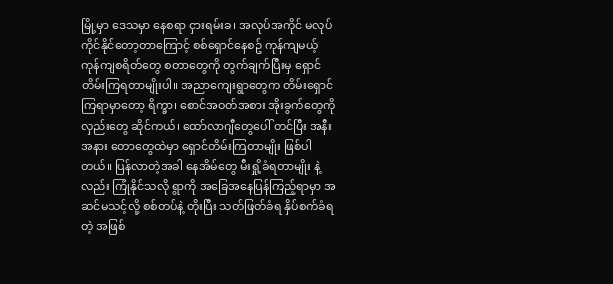မြို့မှာ ဒေသမှာ နေစရာ ငှားရမ်းခ၊ အလုပ်အကိုင် မလုပ်ကိုင်နိုင်တော့တာကြောင့် စစ်ရှောင်နေစဥ် ကုန်ကျမယ့် ကုန်ကျစရိတ်တွေ စတာတွေကို တွက်ချက်ပြီးမှ ရှောင်တိမ်းကြရတာမျိုးပါ။ အညာကျေးရွာတွေက တိမ်းရှောင်ကြရာမှာတော့ ရိက္ခာ၊ စောင်အဝတ်အစား အိုးခွက်တွေကို လှည်းတွေ ဆိုင်ကယ်၊ ထော်လာဂျီတွေပေါ် တင်ပြီး အနီးအနား တောတွေထဲမှာ ရှောင်တိမ်းကြတာမျိုး ဖြစ်ပါတယ်။ ပြန်လာတဲ့အခါ နေအိမ်တွေ မီးရှို့ခံရတာမျိုး နဲ့လည်း ကြုံနိုင်သလို ရွာကို အခြေအနေပြန်ကြည့်ရာမှာ အဆင်မသင့်လို့ စစ်တပ်နဲ့ တိုးပြီး သတ်ဖြတ်ခံရ နှိပ်စက်ခံရတဲ့ အဖြစ်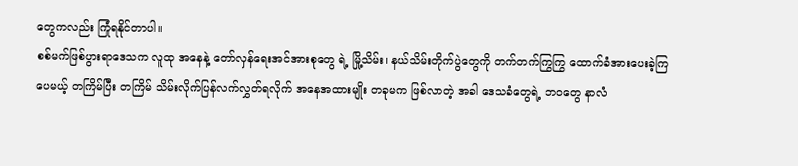တွေကလည်း ကြုံရနိုင်တာပါ။
စစ်မက်ဖြစ်ပွားရာဒေသက လူထု အနေနဲ့ တော်လှန်ရေးအင်အားစုတွေ ရဲ့ မြို့သိမ်း၊ နယ်သိမ်းတိုက်ပွဲတွေကို တက်တက်ကြွကြွ ထောက်ခံအားပေးခဲ့ကြပေမယ့် တကြိမ်ပြီး တကြိမ် သိမ်းလိုက်ပြန်လက်လွှတ်ရလိုက် အနေအထားမျိုး တခုမက ဖြစ်လာတဲ့ အခါ ဒေသခံတွေရဲ့ ဘဝတွေ နာလံ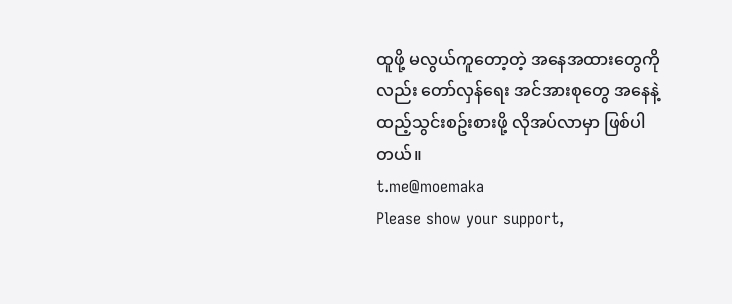ထူဖို့ မလွယ်ကူတော့တဲ့ အနေအထားတွေကိုလည်း တော်လှန်ရေး အင်အားစုတွေ အနေနဲ့ ထည့်သွင်းစဥ်းစားဖို့ လိုအပ်လာမှာ ဖြစ်ပါတယ်။
t.me@moemaka
Please show your support,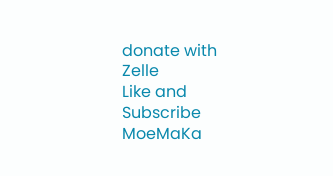donate with Zelle
Like and Subscribe MoeMaKa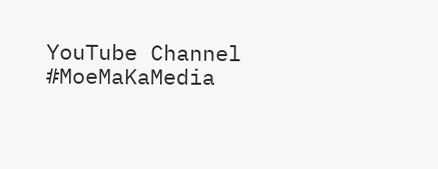YouTube Channel
#MoeMaKaMedia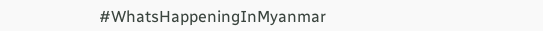#WhatsHappeningInMyanmar